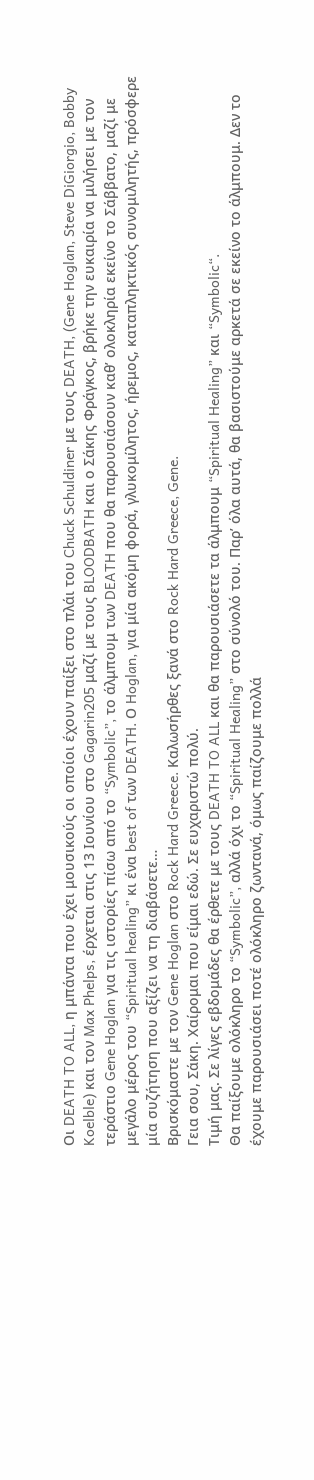Οι DEATH TO ALL, η μπάντα που έχει μουσικούς οι οποίοι έχουν παίξει στο πλάι του Chuck Schuldiner με τους DEATH, (Gene Hoglan, Steve DiGiorgio, Bobby Koelble) και τον Max Phelps, έρχεται στις 13 Ιουνίου στο Gagarin205 μαζί με τους BLOODBATH και ο Σάκης Φράγκος, βρήκε την ευκαιρία να μιλήσει με τον τεράστιο Gene Hoglan για τις ιστορίες πίσω από το “Symbolic”, το άλμπουμ των DEATH που θα παρουσιάσουν καθ’ ολοκληρία εκείνο το Σάββατο, μαζί με μεγάλο μέρος του “Spiritual healing” κι ένα best of των DEATH. Ο Hoglan, για μία ακόμη φορά, γλυκομίλητος, ήρεμος, καταπληκτικός συνομιλητής, πρόσφερε μία συζήτηση που αξίζει να τη διαβάσετε…
Βρισκόμαστε με τον Gene Hoglan στο Rock Hard Greece. Καλωσήρθες ξανά στο Rock Hard Greece, Gene.
Γεια σου, Σάκη. Χαίρομαι που είμαι εδώ. Σε ευχαριστώ πολύ.
Τιμή μας. Σε λίγες εβδομάδες θα έρθετε με τους DEATH TO ALL και θα παρουσιάσετε τα άλμπουμ “Spiritual Healing” και “Symbolic“.
Θα παίξουμε ολόκληρο το “Symbolic”, αλλά όχι το “Spiritual Healing” στο σύνολό του. Παρ’ όλα αυτά, θα βασιστούμε αρκετά σε εκείνο το άλμπουμ. Δεν το έχουμε παρουσιάσει ποτέ ολόκληρο ζωντανά, όμως παίζουμε πολλά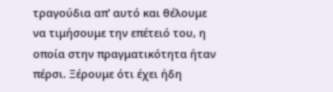τραγούδια απ’ αυτό και θέλουμε να τιμήσουμε την επέτειό του, η οποία στην πραγματικότητα ήταν πέρσι. Ξέρουμε ότι έχει ήδη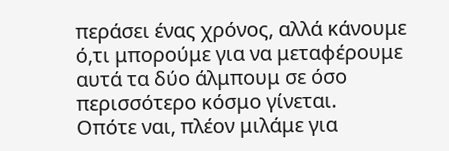περάσει ένας χρόνος, αλλά κάνουμε ό,τι μπορούμε για να μεταφέρουμε αυτά τα δύο άλμπουμ σε όσο περισσότερο κόσμο γίνεται.
Οπότε ναι, πλέον μιλάμε για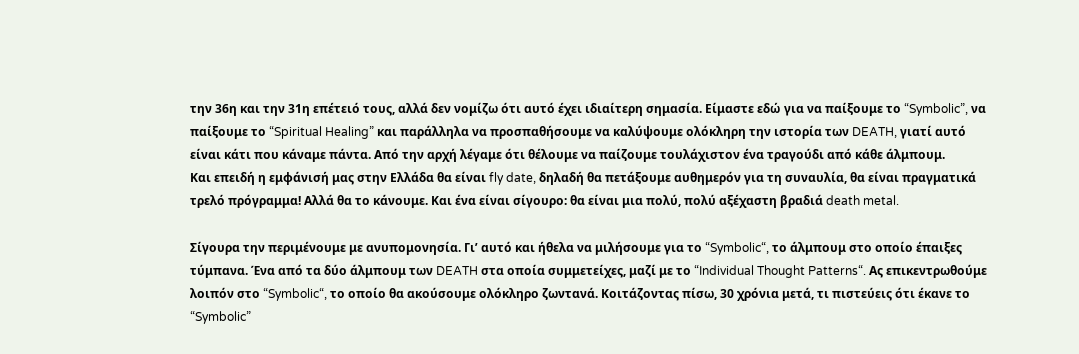την 36η και την 31η επέτειό τους, αλλά δεν νομίζω ότι αυτό έχει ιδιαίτερη σημασία. Είμαστε εδώ για να παίξουμε το “Symbolic”, να παίξουμε το “Spiritual Healing” και παράλληλα να προσπαθήσουμε να καλύψουμε ολόκληρη την ιστορία των DEATH, γιατί αυτό είναι κάτι που κάναμε πάντα. Από την αρχή λέγαμε ότι θέλουμε να παίζουμε τουλάχιστον ένα τραγούδι από κάθε άλμπουμ.
Και επειδή η εμφάνισή μας στην Ελλάδα θα είναι fly date, δηλαδή θα πετάξουμε αυθημερόν για τη συναυλία, θα είναι πραγματικά τρελό πρόγραμμα! Αλλά θα το κάνουμε. Και ένα είναι σίγουρο: θα είναι μια πολύ, πολύ αξέχαστη βραδιά death metal.

Σίγουρα την περιμένουμε με ανυπομονησία. Γι’ αυτό και ήθελα να μιλήσουμε για το “Symbolic“, το άλμπουμ στο οποίο έπαιξες τύμπανα. Ένα από τα δύο άλμπουμ των DEATH στα οποία συμμετείχες, μαζί με το “Individual Thought Patterns“. Ας επικεντρωθούμε λοιπόν στο “Symbolic“, το οποίο θα ακούσουμε ολόκληρο ζωντανά. Κοιτάζοντας πίσω, 30 χρόνια μετά, τι πιστεύεις ότι έκανε το “Symbolic”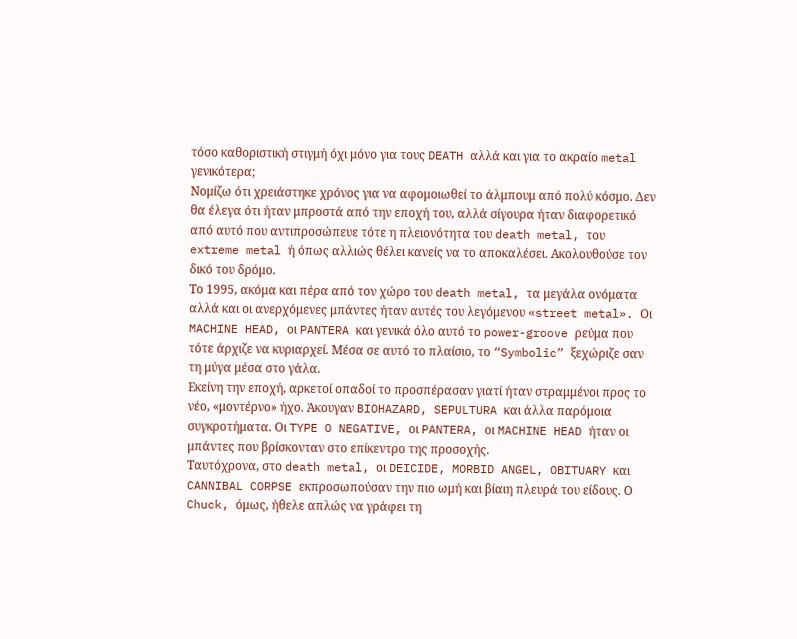τόσο καθοριστική στιγμή όχι μόνο για τους DEATH αλλά και για το ακραίο metal γενικότερα;
Νομίζω ότι χρειάστηκε χρόνος για να αφομοιωθεί το άλμπουμ από πολύ κόσμο. Δεν θα έλεγα ότι ήταν μπροστά από την εποχή του, αλλά σίγουρα ήταν διαφορετικό από αυτό που αντιπροσώπευε τότε η πλειονότητα του death metal, του extreme metal ή όπως αλλιώς θέλει κανείς να το αποκαλέσει. Ακολουθούσε τον δικό του δρόμο.
Το 1995, ακόμα και πέρα από τον χώρο του death metal, τα μεγάλα ονόματα αλλά και οι ανερχόμενες μπάντες ήταν αυτές του λεγόμενου «street metal». Οι MACHINE HEAD, οι PANTERA και γενικά όλο αυτό το power-groove ρεύμα που τότε άρχιζε να κυριαρχεί. Μέσα σε αυτό το πλαίσιο, το “Symbolic” ξεχώριζε σαν τη μύγα μέσα στο γάλα.
Εκείνη την εποχή, αρκετοί οπαδοί το προσπέρασαν γιατί ήταν στραμμένοι προς το νέο, «μοντέρνο» ήχο. Άκουγαν BIOHAZARD, SEPULTURA και άλλα παρόμοια συγκροτήματα. Οι TYPE O NEGATIVE, οι PANTERA, οι MACHINE HEAD ήταν οι μπάντες που βρίσκονταν στο επίκεντρο της προσοχής.
Ταυτόχρονα, στο death metal, οι DEICIDE, MORBID ANGEL, OBITUARY και CANNIBAL CORPSE εκπροσωπούσαν την πιο ωμή και βίαιη πλευρά του είδους. Ο Chuck, όμως, ήθελε απλώς να γράφει τη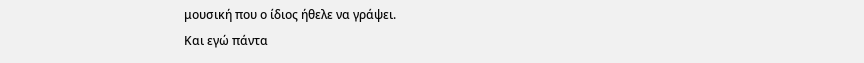μουσική που ο ίδιος ήθελε να γράψει.
Και εγώ πάντα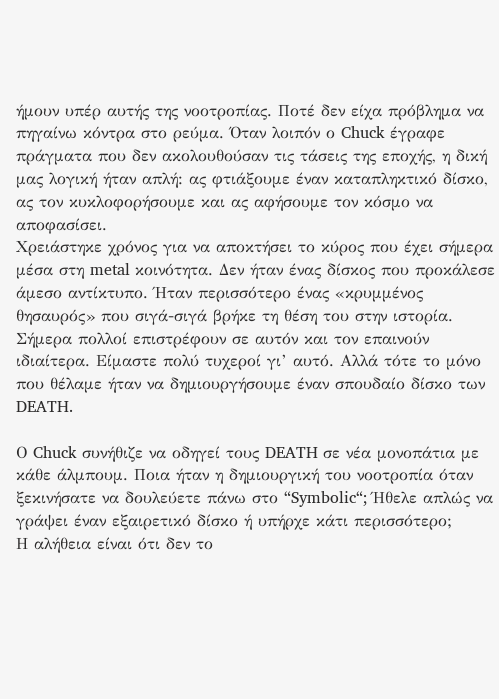ήμουν υπέρ αυτής της νοοτροπίας. Ποτέ δεν είχα πρόβλημα να πηγαίνω κόντρα στο ρεύμα. Όταν λοιπόν ο Chuck έγραφε πράγματα που δεν ακολουθούσαν τις τάσεις της εποχής, η δική μας λογική ήταν απλή: ας φτιάξουμε έναν καταπληκτικό δίσκο, ας τον κυκλοφορήσουμε και ας αφήσουμε τον κόσμο να αποφασίσει.
Χρειάστηκε χρόνος για να αποκτήσει το κύρος που έχει σήμερα μέσα στη metal κοινότητα. Δεν ήταν ένας δίσκος που προκάλεσε άμεσο αντίκτυπο. Ήταν περισσότερο ένας «κρυμμένος θησαυρός» που σιγά-σιγά βρήκε τη θέση του στην ιστορία.
Σήμερα πολλοί επιστρέφουν σε αυτόν και τον επαινούν ιδιαίτερα. Είμαστε πολύ τυχεροί γι’ αυτό. Αλλά τότε το μόνο που θέλαμε ήταν να δημιουργήσουμε έναν σπουδαίο δίσκο των DEATH.

Ο Chuck συνήθιζε να οδηγεί τους DEATH σε νέα μονοπάτια με κάθε άλμπουμ. Ποια ήταν η δημιουργική του νοοτροπία όταν ξεκινήσατε να δουλεύετε πάνω στο “Symbolic“; Ήθελε απλώς να γράψει έναν εξαιρετικό δίσκο ή υπήρχε κάτι περισσότερο;
Η αλήθεια είναι ότι δεν το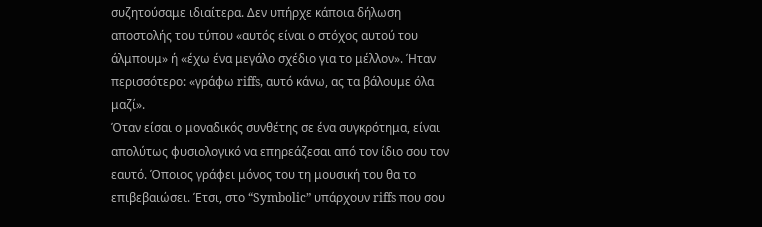συζητούσαμε ιδιαίτερα. Δεν υπήρχε κάποια δήλωση αποστολής του τύπου «αυτός είναι ο στόχος αυτού του άλμπουμ» ή «έχω ένα μεγάλο σχέδιο για το μέλλον». Ήταν περισσότερο: «γράφω riffs, αυτό κάνω, ας τα βάλουμε όλα μαζί».
Όταν είσαι ο μοναδικός συνθέτης σε ένα συγκρότημα, είναι απολύτως φυσιολογικό να επηρεάζεσαι από τον ίδιο σου τον εαυτό. Όποιος γράφει μόνος του τη μουσική του θα το επιβεβαιώσει. Έτσι, στο “Symbolic” υπάρχουν riffs που σου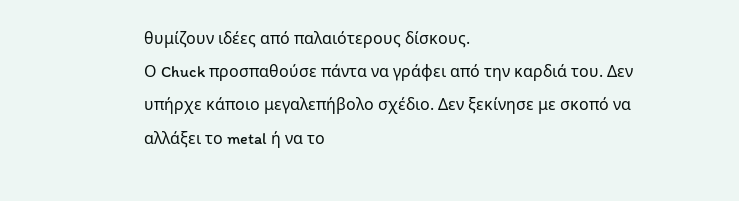θυμίζουν ιδέες από παλαιότερους δίσκους.
Ο Chuck προσπαθούσε πάντα να γράφει από την καρδιά του. Δεν υπήρχε κάποιο μεγαλεπήβολο σχέδιο. Δεν ξεκίνησε με σκοπό να αλλάξει το metal ή να το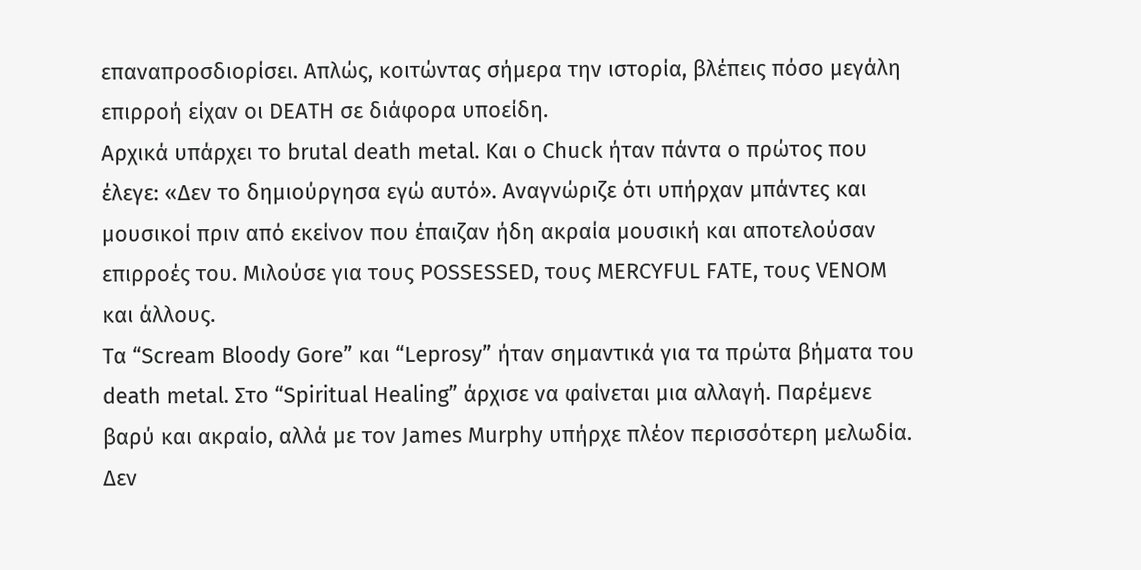επαναπροσδιορίσει. Απλώς, κοιτώντας σήμερα την ιστορία, βλέπεις πόσο μεγάλη επιρροή είχαν οι DEATH σε διάφορα υποείδη.
Αρχικά υπάρχει το brutal death metal. Και ο Chuck ήταν πάντα ο πρώτος που έλεγε: «Δεν το δημιούργησα εγώ αυτό». Αναγνώριζε ότι υπήρχαν μπάντες και μουσικοί πριν από εκείνον που έπαιζαν ήδη ακραία μουσική και αποτελούσαν επιρροές του. Μιλούσε για τους POSSESSED, τους MERCYFUL FATE, τους VENOM και άλλους.
Τα “Scream Bloody Gore” και “Leprosy” ήταν σημαντικά για τα πρώτα βήματα του death metal. Στο “Spiritual Healing” άρχισε να φαίνεται μια αλλαγή. Παρέμενε βαρύ και ακραίο, αλλά με τον James Murphy υπήρχε πλέον περισσότερη μελωδία. Δεν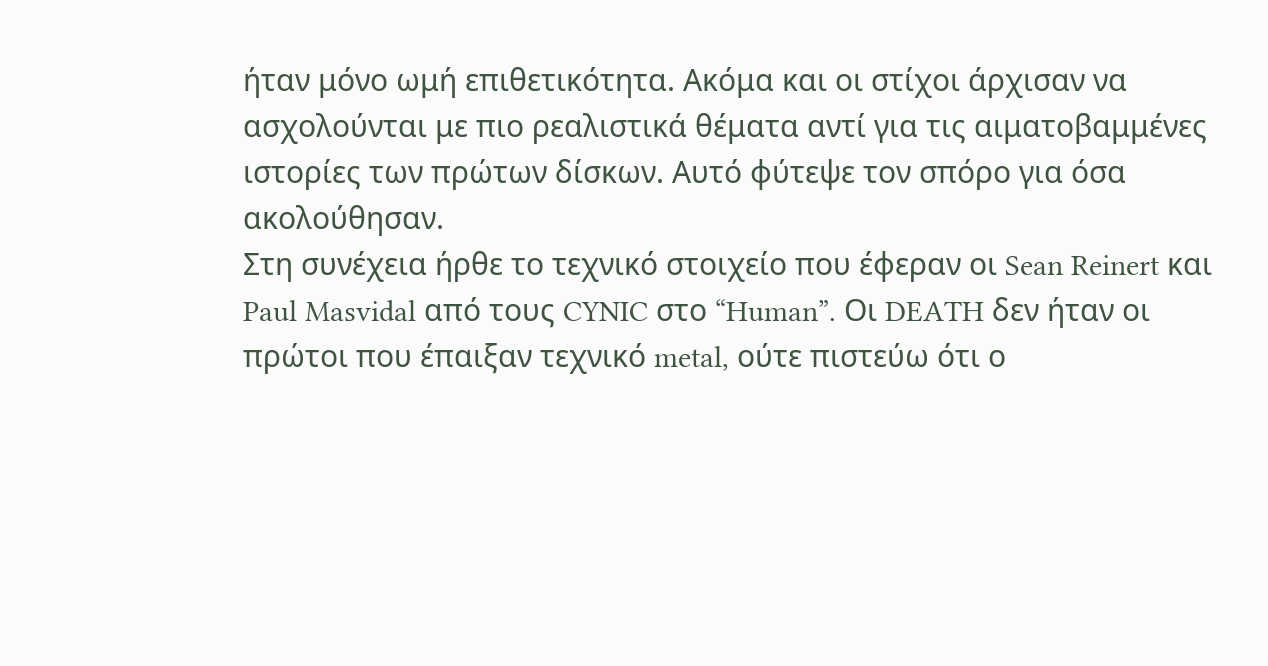ήταν μόνο ωμή επιθετικότητα. Ακόμα και οι στίχοι άρχισαν να ασχολούνται με πιο ρεαλιστικά θέματα αντί για τις αιματοβαμμένες ιστορίες των πρώτων δίσκων. Αυτό φύτεψε τον σπόρο για όσα ακολούθησαν.
Στη συνέχεια ήρθε το τεχνικό στοιχείο που έφεραν οι Sean Reinert και Paul Masvidal από τους CYNIC στο “Human”. Οι DEATH δεν ήταν οι πρώτοι που έπαιξαν τεχνικό metal, ούτε πιστεύω ότι ο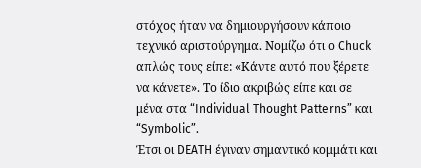στόχος ήταν να δημιουργήσουν κάποιο τεχνικό αριστούργημα. Νομίζω ότι ο Chuck απλώς τους είπε: «Κάντε αυτό που ξέρετε να κάνετε». Το ίδιο ακριβώς είπε και σε μένα στα “Individual Thought Patterns” και “Symbolic”.
Έτσι οι DEATH έγιναν σημαντικό κομμάτι και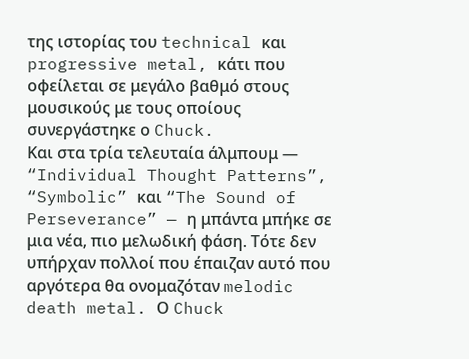της ιστορίας του technical και progressive metal, κάτι που οφείλεται σε μεγάλο βαθμό στους μουσικούς με τους οποίους συνεργάστηκε ο Chuck.
Και στα τρία τελευταία άλμπουμ — “Individual Thought Patterns”, “Symbolic” και “The Sound of Perseverance” — η μπάντα μπήκε σε μια νέα, πιο μελωδική φάση. Τότε δεν υπήρχαν πολλοί που έπαιζαν αυτό που αργότερα θα ονομαζόταν melodic death metal. Ο Chuck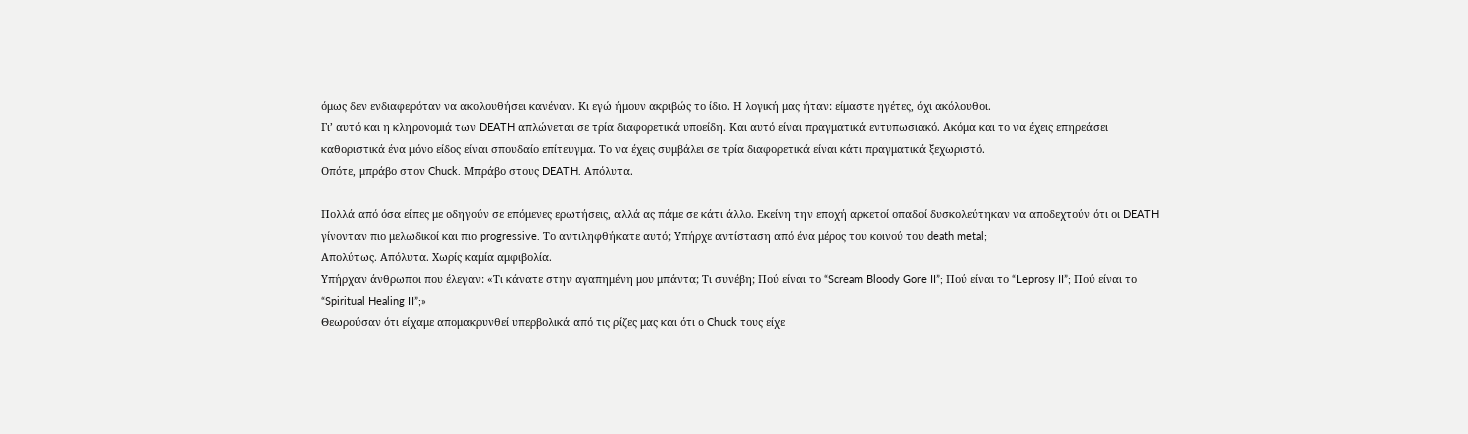όμως δεν ενδιαφερόταν να ακολουθήσει κανέναν. Κι εγώ ήμουν ακριβώς το ίδιο. Η λογική μας ήταν: είμαστε ηγέτες, όχι ακόλουθοι.
Γι’ αυτό και η κληρονομιά των DEATH απλώνεται σε τρία διαφορετικά υποείδη. Και αυτό είναι πραγματικά εντυπωσιακό. Ακόμα και το να έχεις επηρεάσει καθοριστικά ένα μόνο είδος είναι σπουδαίο επίτευγμα. Το να έχεις συμβάλει σε τρία διαφορετικά είναι κάτι πραγματικά ξεχωριστό.
Οπότε, μπράβο στον Chuck. Μπράβο στους DEATH. Απόλυτα.

Πολλά από όσα είπες με οδηγούν σε επόμενες ερωτήσεις, αλλά ας πάμε σε κάτι άλλο. Εκείνη την εποχή αρκετοί οπαδοί δυσκολεύτηκαν να αποδεχτούν ότι οι DEATH γίνονταν πιο μελωδικοί και πιο progressive. Το αντιληφθήκατε αυτό; Υπήρχε αντίσταση από ένα μέρος του κοινού του death metal;
Απολύτως. Απόλυτα. Χωρίς καμία αμφιβολία.
Υπήρχαν άνθρωποι που έλεγαν: «Τι κάνατε στην αγαπημένη μου μπάντα; Τι συνέβη; Πού είναι το “Scream Bloody Gore II”; Πού είναι το “Leprosy II”; Πού είναι το “Spiritual Healing II”;»
Θεωρούσαν ότι είχαμε απομακρυνθεί υπερβολικά από τις ρίζες μας και ότι ο Chuck τους είχε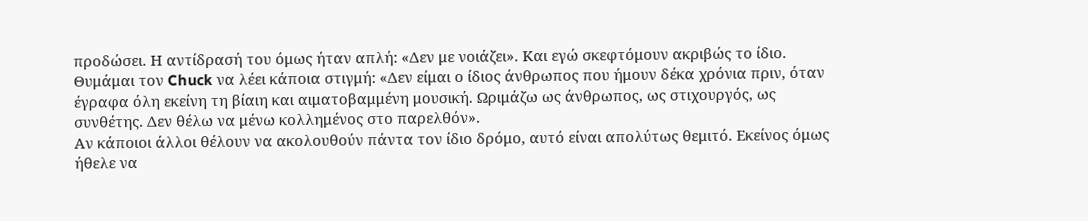προδώσει. Η αντίδρασή του όμως ήταν απλή: «Δεν με νοιάζει». Και εγώ σκεφτόμουν ακριβώς το ίδιο. Θυμάμαι τον Chuck να λέει κάποια στιγμή: «Δεν είμαι ο ίδιος άνθρωπος που ήμουν δέκα χρόνια πριν, όταν έγραφα όλη εκείνη τη βίαιη και αιματοβαμμένη μουσική. Ωριμάζω ως άνθρωπος, ως στιχουργός, ως συνθέτης. Δεν θέλω να μένω κολλημένος στο παρελθόν».
Αν κάποιοι άλλοι θέλουν να ακολουθούν πάντα τον ίδιο δρόμο, αυτό είναι απολύτως θεμιτό. Εκείνος όμως ήθελε να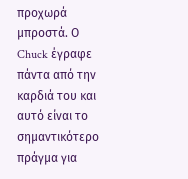προχωρά μπροστά. Ο Chuck έγραφε πάντα από την καρδιά του και αυτό είναι το σημαντικότερο πράγμα για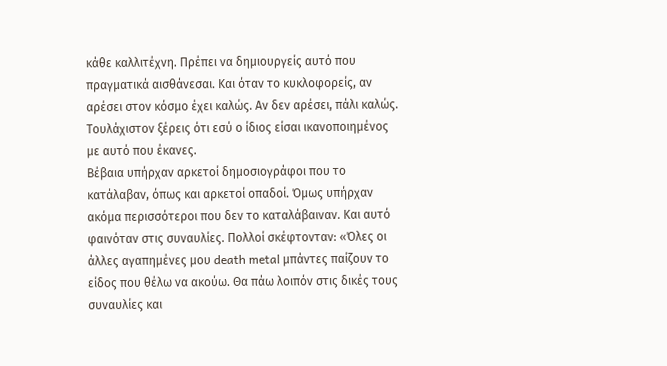κάθε καλλιτέχνη. Πρέπει να δημιουργείς αυτό που πραγματικά αισθάνεσαι. Και όταν το κυκλοφορείς, αν αρέσει στον κόσμο έχει καλώς. Αν δεν αρέσει, πάλι καλώς. Τουλάχιστον ξέρεις ότι εσύ ο ίδιος είσαι ικανοποιημένος με αυτό που έκανες.
Βέβαια υπήρχαν αρκετοί δημοσιογράφοι που το κατάλαβαν, όπως και αρκετοί οπαδοί. Όμως υπήρχαν ακόμα περισσότεροι που δεν το καταλάβαιναν. Και αυτό φαινόταν στις συναυλίες. Πολλοί σκέφτονταν: «Όλες οι άλλες αγαπημένες μου death metal μπάντες παίζουν το είδος που θέλω να ακούω. Θα πάω λοιπόν στις δικές τους συναυλίες και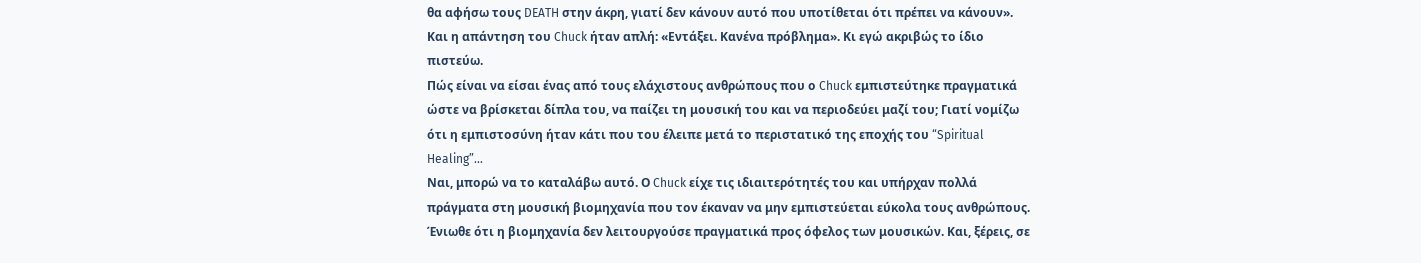θα αφήσω τους DEATH στην άκρη, γιατί δεν κάνουν αυτό που υποτίθεται ότι πρέπει να κάνουν».
Και η απάντηση του Chuck ήταν απλή: «Εντάξει. Κανένα πρόβλημα». Κι εγώ ακριβώς το ίδιο πιστεύω.
Πώς είναι να είσαι ένας από τους ελάχιστους ανθρώπους που ο Chuck εμπιστεύτηκε πραγματικά ώστε να βρίσκεται δίπλα του, να παίζει τη μουσική του και να περιοδεύει μαζί του; Γιατί νομίζω ότι η εμπιστοσύνη ήταν κάτι που του έλειπε μετά το περιστατικό της εποχής του “Spiritual Healing”…
Ναι, μπορώ να το καταλάβω αυτό. Ο Chuck είχε τις ιδιαιτερότητές του και υπήρχαν πολλά πράγματα στη μουσική βιομηχανία που τον έκαναν να μην εμπιστεύεται εύκολα τους ανθρώπους. Ένιωθε ότι η βιομηχανία δεν λειτουργούσε πραγματικά προς όφελος των μουσικών. Και, ξέρεις, σε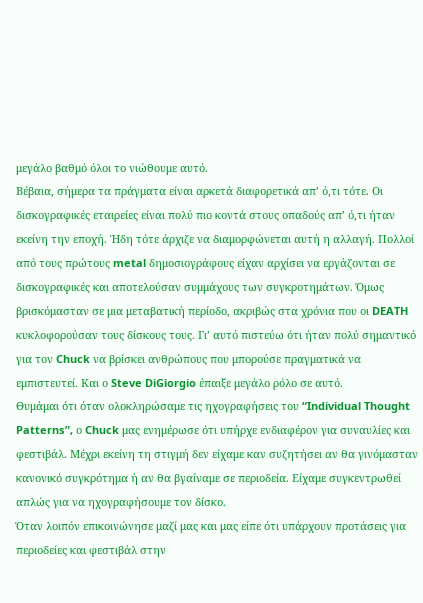μεγάλο βαθμό όλοι το νιώθουμε αυτό.
Βέβαια, σήμερα τα πράγματα είναι αρκετά διαφορετικά απ’ ό,τι τότε. Οι δισκογραφικές εταιρείες είναι πολύ πιο κοντά στους οπαδούς απ’ ό,τι ήταν εκείνη την εποχή. Ήδη τότε άρχιζε να διαμορφώνεται αυτή η αλλαγή. Πολλοί από τους πρώτους metal δημοσιογράφους είχαν αρχίσει να εργάζονται σε δισκογραφικές και αποτελούσαν συμμάχους των συγκροτημάτων. Όμως βρισκόμασταν σε μια μεταβατική περίοδο, ακριβώς στα χρόνια που οι DEATH κυκλοφορούσαν τους δίσκους τους. Γι’ αυτό πιστεύω ότι ήταν πολύ σημαντικό για τον Chuck να βρίσκει ανθρώπους που μπορούσε πραγματικά να εμπιστευτεί. Και ο Steve DiGiorgio έπαιξε μεγάλο ρόλο σε αυτό.
Θυμάμαι ότι όταν ολοκληρώσαμε τις ηχογραφήσεις του “Individual Thought Patterns”, ο Chuck μας ενημέρωσε ότι υπήρχε ενδιαφέρον για συναυλίες και φεστιβάλ. Μέχρι εκείνη τη στιγμή δεν είχαμε καν συζητήσει αν θα γινόμασταν κανονικό συγκρότημα ή αν θα βγαίναμε σε περιοδεία. Είχαμε συγκεντρωθεί απλώς για να ηχογραφήσουμε τον δίσκο.
Όταν λοιπόν επικοινώνησε μαζί μας και μας είπε ότι υπάρχουν προτάσεις για περιοδείες και φεστιβάλ στην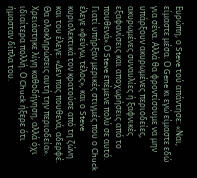Ευρώπη, ο Steve τού απάντησε: «Ναι, είμαστε μέσα. Ο Gene κι εγώ είμαστε εδώ για σένα. Αλλά θα φροντίσουμε να μην υπάρξουν ακυρωμένες περιοδείες, ακυρωμένες συναυλίες ή ξαφνικές εξαφανίσεις και αποχωρήσεις από το πουθενά».Ο Steve επέμενε πολύ σε αυτό. Γιατί υπήρξαν μερικές στιγμές που ο Chuck έλεγε «φεύγω, τέλος», και ο Steve κυριολεκτικά τον κρατούσε από τη ζώνη και του έλεγε: «Δεν πας πουθενά, αδερφέ. Θα ολοκληρώσεις αυτή την περιοδεία». Χρειάστηκε λίγη καθοδήγηση, αλλά όχι ιδιαίτερα πολλή. Ο Chuck ήξερε ότι ήμασταν δίπλα του.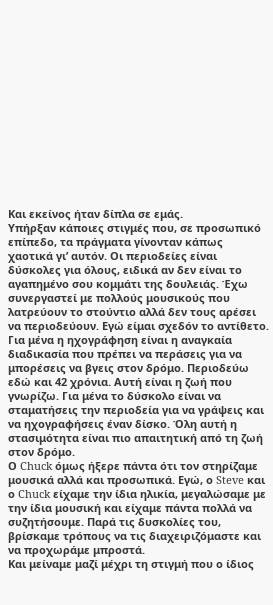Και εκείνος ήταν δίπλα σε εμάς.
Υπήρξαν κάποιες στιγμές που, σε προσωπικό επίπεδο, τα πράγματα γίνονταν κάπως χαοτικά γι’ αυτόν. Οι περιοδείες είναι δύσκολες για όλους, ειδικά αν δεν είναι το αγαπημένο σου κομμάτι της δουλειάς. Έχω συνεργαστεί με πολλούς μουσικούς που λατρεύουν το στούντιο αλλά δεν τους αρέσει να περιοδεύουν. Εγώ είμαι σχεδόν το αντίθετο. Για μένα η ηχογράφηση είναι η αναγκαία διαδικασία που πρέπει να περάσεις για να μπορέσεις να βγεις στον δρόμο. Περιοδεύω εδώ και 42 χρόνια. Αυτή είναι η ζωή που γνωρίζω. Για μένα το δύσκολο είναι να σταματήσεις την περιοδεία για να γράψεις και να ηχογραφήσεις έναν δίσκο. Όλη αυτή η στασιμότητα είναι πιο απαιτητική από τη ζωή στον δρόμο.
Ο Chuck όμως ήξερε πάντα ότι τον στηρίζαμε μουσικά αλλά και προσωπικά. Εγώ, ο Steve και ο Chuck είχαμε την ίδια ηλικία, μεγαλώσαμε με την ίδια μουσική και είχαμε πάντα πολλά να συζητήσουμε. Παρά τις δυσκολίες του, βρίσκαμε τρόπους να τις διαχειριζόμαστε και να προχωράμε μπροστά.
Και μείναμε μαζί μέχρι τη στιγμή που ο ίδιος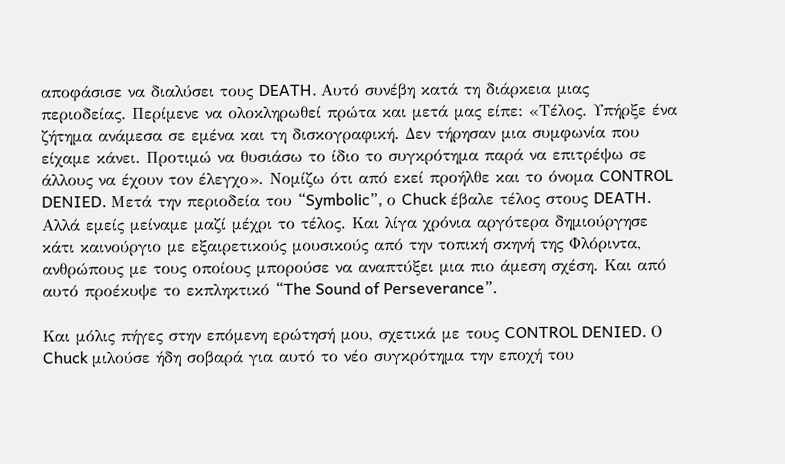αποφάσισε να διαλύσει τους DEATH. Αυτό συνέβη κατά τη διάρκεια μιας περιοδείας. Περίμενε να ολοκληρωθεί πρώτα και μετά μας είπε: «Τέλος. Υπήρξε ένα ζήτημα ανάμεσα σε εμένα και τη δισκογραφική. Δεν τήρησαν μια συμφωνία που είχαμε κάνει. Προτιμώ να θυσιάσω το ίδιο το συγκρότημα παρά να επιτρέψω σε άλλους να έχουν τον έλεγχο». Νομίζω ότι από εκεί προήλθε και το όνομα CONTROL DENIED. Μετά την περιοδεία του “Symbolic”, ο Chuck έβαλε τέλος στους DEATH. Αλλά εμείς μείναμε μαζί μέχρι το τέλος. Και λίγα χρόνια αργότερα δημιούργησε κάτι καινούργιο με εξαιρετικούς μουσικούς από την τοπική σκηνή της Φλόριντα, ανθρώπους με τους οποίους μπορούσε να αναπτύξει μια πιο άμεση σχέση. Και από αυτό προέκυψε το εκπληκτικό “The Sound of Perseverance”.

Και μόλις πήγες στην επόμενη ερώτησή μου, σχετικά με τους CONTROL DENIED. Ο Chuck μιλούσε ήδη σοβαρά για αυτό το νέο συγκρότημα την εποχή του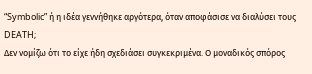“Symbolic” ή η ιδέα γεννήθηκε αργότερα, όταν αποφάσισε να διαλύσει τους DEATH;
Δεν νομίζω ότι το είχε ήδη σχεδιάσει συγκεκριμένα. Ο μοναδικός σπόρος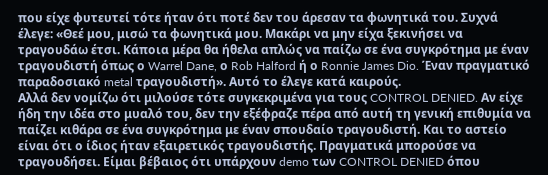που είχε φυτευτεί τότε ήταν ότι ποτέ δεν του άρεσαν τα φωνητικά του. Συχνά έλεγε: «Θεέ μου, μισώ τα φωνητικά μου. Μακάρι να μην είχα ξεκινήσει να τραγουδάω έτσι. Κάποια μέρα θα ήθελα απλώς να παίζω σε ένα συγκρότημα με έναν τραγουδιστή όπως ο Warrel Dane, ο Rob Halford ή ο Ronnie James Dio. Έναν πραγματικό παραδοσιακό metal τραγουδιστή». Αυτό το έλεγε κατά καιρούς.
Αλλά δεν νομίζω ότι μιλούσε τότε συγκεκριμένα για τους CONTROL DENIED. Αν είχε ήδη την ιδέα στο μυαλό του, δεν την εξέφραζε πέρα από αυτή τη γενική επιθυμία να παίζει κιθάρα σε ένα συγκρότημα με έναν σπουδαίο τραγουδιστή. Και το αστείο είναι ότι ο ίδιος ήταν εξαιρετικός τραγουδιστής. Πραγματικά μπορούσε να τραγουδήσει. Είμαι βέβαιος ότι υπάρχουν demo των CONTROL DENIED όπου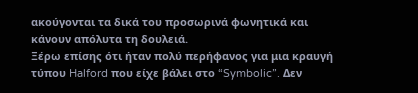ακούγονται τα δικά του προσωρινά φωνητικά και κάνουν απόλυτα τη δουλειά.
Ξέρω επίσης ότι ήταν πολύ περήφανος για μια κραυγή τύπου Halford που είχε βάλει στο “Symbolic”. Δεν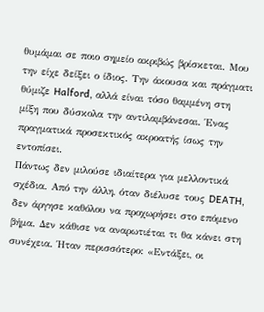θυμάμαι σε ποιο σημείο ακριβώς βρίσκεται. Μου την είχε δείξει ο ίδιος. Την άκουσα και πράγματι θύμιζε Halford, αλλά είναι τόσο θαμμένη στη μίξη που δύσκολα την αντιλαμβάνεσαι. Ένας πραγματικά προσεκτικός ακροατής ίσως την εντοπίσει.
Πάντως δεν μιλούσε ιδιαίτερα για μελλοντικά σχέδια. Από την άλλη, όταν διέλυσε τους DEATH, δεν άργησε καθόλου να προχωρήσει στο επόμενο βήμα. Δεν κάθισε να αναρωτιέται τι θα κάνει στη συνέχεια. Ήταν περισσότερο: «Εντάξει, οι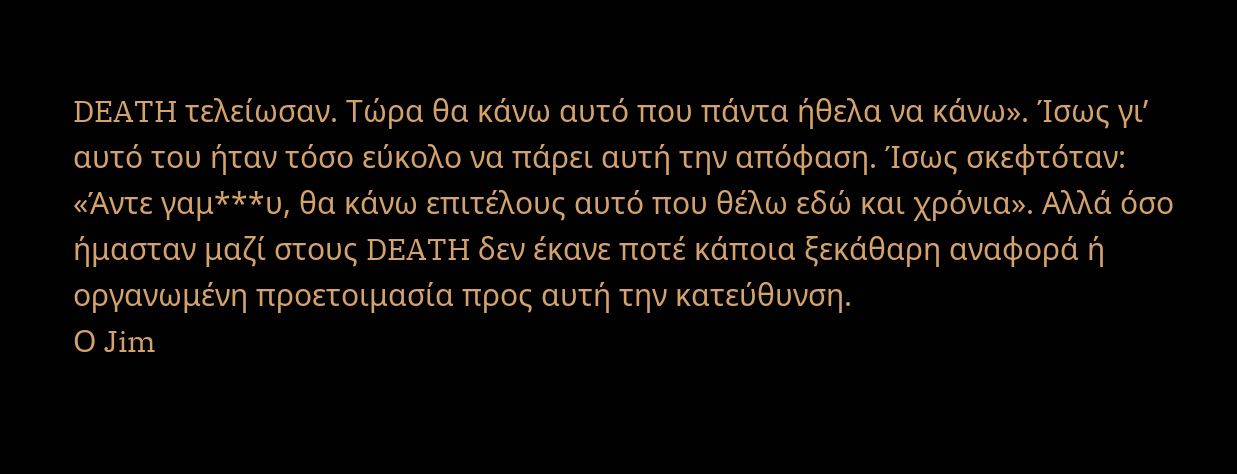DEATH τελείωσαν. Τώρα θα κάνω αυτό που πάντα ήθελα να κάνω». Ίσως γι’ αυτό του ήταν τόσο εύκολο να πάρει αυτή την απόφαση. Ίσως σκεφτόταν: «Άντε γαμ***υ, θα κάνω επιτέλους αυτό που θέλω εδώ και χρόνια». Αλλά όσο ήμασταν μαζί στους DEATH δεν έκανε ποτέ κάποια ξεκάθαρη αναφορά ή οργανωμένη προετοιμασία προς αυτή την κατεύθυνση.
Ο Jim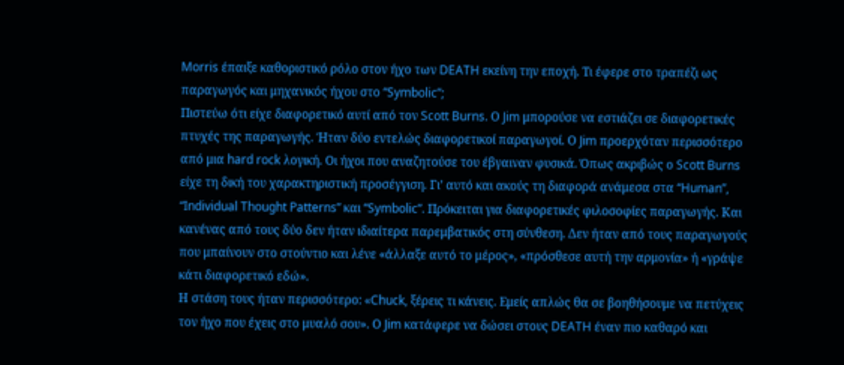Morris έπαιξε καθοριστικό ρόλο στον ήχο των DEATH εκείνη την εποχή. Τι έφερε στο τραπέζι ως παραγωγός και μηχανικός ήχου στο “Symbolic”;
Πιστεύω ότι είχε διαφορετικό αυτί από τον Scott Burns. Ο Jim μπορούσε να εστιάζει σε διαφορετικές πτυχές της παραγωγής. Ήταν δύο εντελώς διαφορετικοί παραγωγοί. Ο Jim προερχόταν περισσότερο από μια hard rock λογική. Οι ήχοι που αναζητούσε του έβγαιναν φυσικά. Όπως ακριβώς ο Scott Burns είχε τη δική του χαρακτηριστική προσέγγιση. Γι’ αυτό και ακούς τη διαφορά ανάμεσα στα “Human”, “Individual Thought Patterns” και “Symbolic”. Πρόκειται για διαφορετικές φιλοσοφίες παραγωγής. Και κανένας από τους δύο δεν ήταν ιδιαίτερα παρεμβατικός στη σύνθεση. Δεν ήταν από τους παραγωγούς που μπαίνουν στο στούντιο και λένε «άλλαξε αυτό το μέρος», «πρόσθεσε αυτή την αρμονία» ή «γράψε κάτι διαφορετικό εδώ».
Η στάση τους ήταν περισσότερο: «Chuck, ξέρεις τι κάνεις. Εμείς απλώς θα σε βοηθήσουμε να πετύχεις τον ήχο που έχεις στο μυαλό σου». Ο Jim κατάφερε να δώσει στους DEATH έναν πιο καθαρό και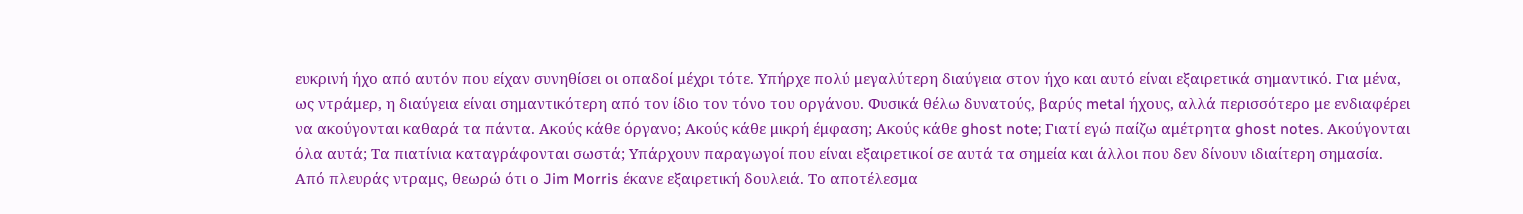ευκρινή ήχο από αυτόν που είχαν συνηθίσει οι οπαδοί μέχρι τότε. Υπήρχε πολύ μεγαλύτερη διαύγεια στον ήχο και αυτό είναι εξαιρετικά σημαντικό. Για μένα, ως ντράμερ, η διαύγεια είναι σημαντικότερη από τον ίδιο τον τόνο του οργάνου. Φυσικά θέλω δυνατούς, βαρύς metal ήχους, αλλά περισσότερο με ενδιαφέρει να ακούγονται καθαρά τα πάντα. Ακούς κάθε όργανο; Ακούς κάθε μικρή έμφαση; Ακούς κάθε ghost note; Γιατί εγώ παίζω αμέτρητα ghost notes. Ακούγονται όλα αυτά; Τα πιατίνια καταγράφονται σωστά; Υπάρχουν παραγωγοί που είναι εξαιρετικοί σε αυτά τα σημεία και άλλοι που δεν δίνουν ιδιαίτερη σημασία. Από πλευράς ντραμς, θεωρώ ότι ο Jim Morris έκανε εξαιρετική δουλειά. Το αποτέλεσμα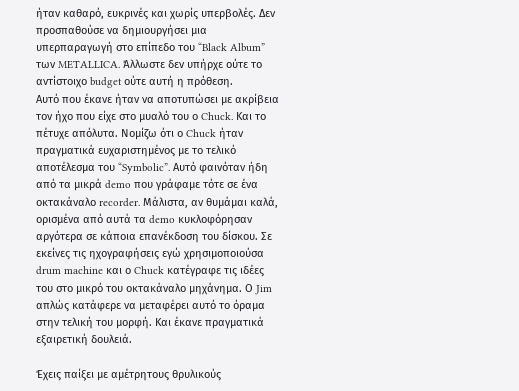ήταν καθαρό, ευκρινές και χωρίς υπερβολές. Δεν προσπαθούσε να δημιουργήσει μια υπερπαραγωγή στο επίπεδο του “Black Album” των METALLICA. Άλλωστε δεν υπήρχε ούτε το αντίστοιχο budget ούτε αυτή η πρόθεση.
Αυτό που έκανε ήταν να αποτυπώσει με ακρίβεια τον ήχο που είχε στο μυαλό του ο Chuck. Και το πέτυχε απόλυτα. Νομίζω ότι ο Chuck ήταν πραγματικά ευχαριστημένος με το τελικό αποτέλεσμα του “Symbolic”. Αυτό φαινόταν ήδη από τα μικρά demo που γράφαμε τότε σε ένα οκτακάναλο recorder. Μάλιστα, αν θυμάμαι καλά, ορισμένα από αυτά τα demo κυκλοφόρησαν αργότερα σε κάποια επανέκδοση του δίσκου. Σε εκείνες τις ηχογραφήσεις εγώ χρησιμοποιούσα drum machine και ο Chuck κατέγραφε τις ιδέες του στο μικρό του οκτακάναλο μηχάνημα. Ο Jim απλώς κατάφερε να μεταφέρει αυτό το όραμα στην τελική του μορφή. Και έκανε πραγματικά εξαιρετική δουλειά.

Έχεις παίξει με αμέτρητους θρυλικούς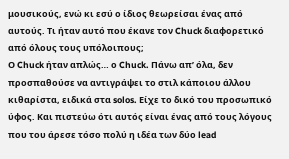μουσικούς, ενώ κι εσύ ο ίδιος θεωρείσαι ένας από αυτούς. Τι ήταν αυτό που έκανε τον Chuck διαφορετικό από όλους τους υπόλοιπους;
Ο Chuck ήταν απλώς… ο Chuck. Πάνω απ’ όλα, δεν προσπαθούσε να αντιγράψει το στιλ κάποιου άλλου κιθαρίστα, ειδικά στα solos. Είχε το δικό του προσωπικό ύφος. Και πιστεύω ότι αυτός είναι ένας από τους λόγους που του άρεσε τόσο πολύ η ιδέα των δύο lead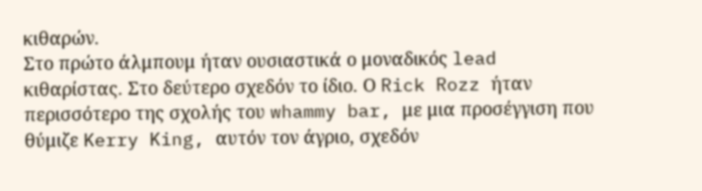κιθαρών.
Στο πρώτο άλμπουμ ήταν ουσιαστικά ο μοναδικός lead κιθαρίστας. Στο δεύτερο σχεδόν το ίδιο. Ο Rick Rozz ήταν περισσότερο της σχολής του whammy bar, με μια προσέγγιση που θύμιζε Kerry King, αυτόν τον άγριο, σχεδόν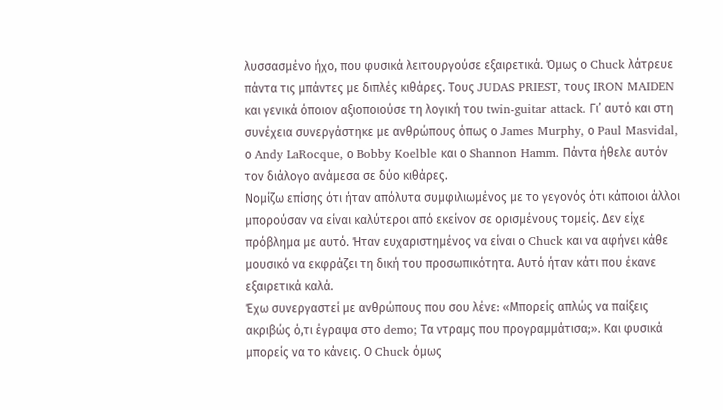λυσσασμένο ήχο, που φυσικά λειτουργούσε εξαιρετικά. Όμως ο Chuck λάτρευε πάντα τις μπάντες με διπλές κιθάρες. Τους JUDAS PRIEST, τους IRON MAIDEN και γενικά όποιον αξιοποιούσε τη λογική του twin-guitar attack. Γι’ αυτό και στη συνέχεια συνεργάστηκε με ανθρώπους όπως ο James Murphy, ο Paul Masvidal, ο Andy LaRocque, ο Bobby Koelble και ο Shannon Hamm. Πάντα ήθελε αυτόν τον διάλογο ανάμεσα σε δύο κιθάρες.
Νομίζω επίσης ότι ήταν απόλυτα συμφιλιωμένος με το γεγονός ότι κάποιοι άλλοι μπορούσαν να είναι καλύτεροι από εκείνον σε ορισμένους τομείς. Δεν είχε πρόβλημα με αυτό. Ήταν ευχαριστημένος να είναι ο Chuck και να αφήνει κάθε μουσικό να εκφράζει τη δική του προσωπικότητα. Αυτό ήταν κάτι που έκανε εξαιρετικά καλά.
Έχω συνεργαστεί με ανθρώπους που σου λένε: «Μπορείς απλώς να παίξεις ακριβώς ό,τι έγραψα στο demo; Τα ντραμς που προγραμμάτισα;». Και φυσικά μπορείς να το κάνεις. Ο Chuck όμως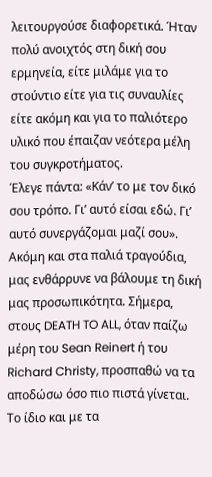λειτουργούσε διαφορετικά. Ήταν πολύ ανοιχτός στη δική σου ερμηνεία, είτε μιλάμε για το στούντιο είτε για τις συναυλίες είτε ακόμη και για το παλιότερο υλικό που έπαιζαν νεότερα μέλη του συγκροτήματος.
Έλεγε πάντα: «Κάν’ το με τον δικό σου τρόπο. Γι’ αυτό είσαι εδώ. Γι’ αυτό συνεργάζομαι μαζί σου». Ακόμη και στα παλιά τραγούδια, μας ενθάρρυνε να βάλουμε τη δική μας προσωπικότητα. Σήμερα, στους DEATH TO ALL, όταν παίζω μέρη του Sean Reinert ή του Richard Christy, προσπαθώ να τα αποδώσω όσο πιο πιστά γίνεται. Το ίδιο και με τα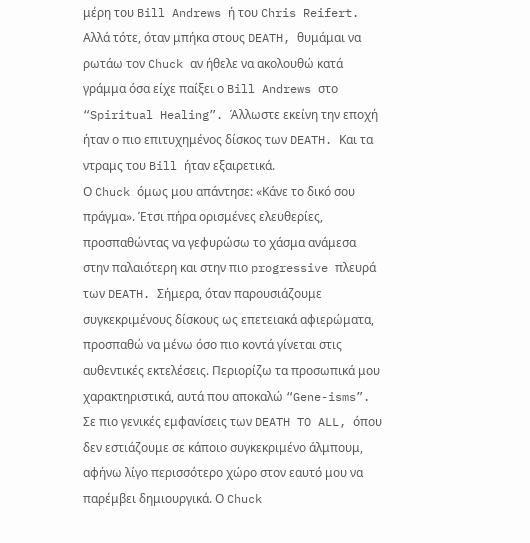μέρη του Bill Andrews ή του Chris Reifert. Αλλά τότε, όταν μπήκα στους DEATH, θυμάμαι να ρωτάω τον Chuck αν ήθελε να ακολουθώ κατά γράμμα όσα είχε παίξει ο Bill Andrews στο “Spiritual Healing”. Άλλωστε εκείνη την εποχή ήταν ο πιο επιτυχημένος δίσκος των DEATH. Και τα ντραμς του Bill ήταν εξαιρετικά.
Ο Chuck όμως μου απάντησε: «Κάνε το δικό σου πράγμα». Έτσι πήρα ορισμένες ελευθερίες, προσπαθώντας να γεφυρώσω το χάσμα ανάμεσα στην παλαιότερη και στην πιο progressive πλευρά των DEATH. Σήμερα, όταν παρουσιάζουμε συγκεκριμένους δίσκους ως επετειακά αφιερώματα, προσπαθώ να μένω όσο πιο κοντά γίνεται στις αυθεντικές εκτελέσεις. Περιορίζω τα προσωπικά μου χαρακτηριστικά, αυτά που αποκαλώ “Gene-isms”.
Σε πιο γενικές εμφανίσεις των DEATH TO ALL, όπου δεν εστιάζουμε σε κάποιο συγκεκριμένο άλμπουμ, αφήνω λίγο περισσότερο χώρο στον εαυτό μου να παρέμβει δημιουργικά. Ο Chuck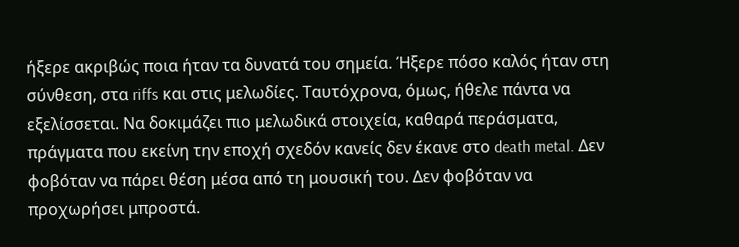ήξερε ακριβώς ποια ήταν τα δυνατά του σημεία. Ήξερε πόσο καλός ήταν στη σύνθεση, στα riffs και στις μελωδίες. Ταυτόχρονα, όμως, ήθελε πάντα να εξελίσσεται. Να δοκιμάζει πιο μελωδικά στοιχεία, καθαρά περάσματα, πράγματα που εκείνη την εποχή σχεδόν κανείς δεν έκανε στο death metal. Δεν φοβόταν να πάρει θέση μέσα από τη μουσική του. Δεν φοβόταν να προχωρήσει μπροστά.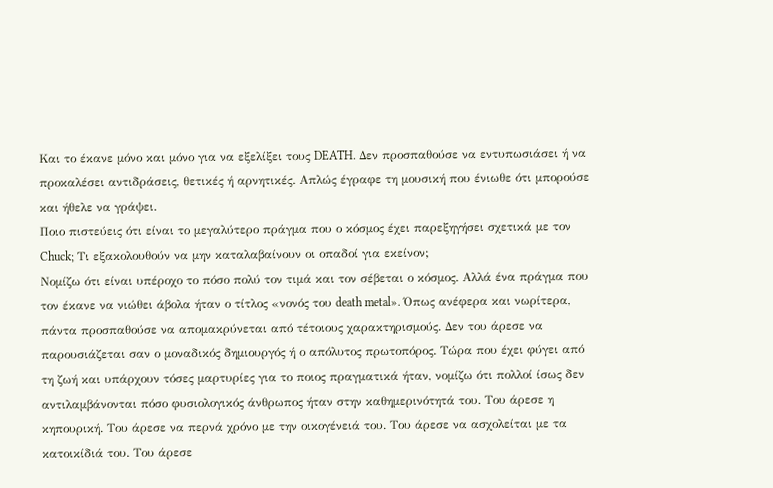Και το έκανε μόνο και μόνο για να εξελίξει τους DEATH. Δεν προσπαθούσε να εντυπωσιάσει ή να προκαλέσει αντιδράσεις, θετικές ή αρνητικές. Απλώς έγραφε τη μουσική που ένιωθε ότι μπορούσε και ήθελε να γράψει.
Ποιο πιστεύεις ότι είναι το μεγαλύτερο πράγμα που ο κόσμος έχει παρεξηγήσει σχετικά με τον Chuck; Τι εξακολουθούν να μην καταλαβαίνουν οι οπαδοί για εκείνον;
Νομίζω ότι είναι υπέροχο το πόσο πολύ τον τιμά και τον σέβεται ο κόσμος. Αλλά ένα πράγμα που τον έκανε να νιώθει άβολα ήταν ο τίτλος «νονός του death metal». Όπως ανέφερα και νωρίτερα, πάντα προσπαθούσε να απομακρύνεται από τέτοιους χαρακτηρισμούς. Δεν του άρεσε να παρουσιάζεται σαν ο μοναδικός δημιουργός ή ο απόλυτος πρωτοπόρος. Τώρα που έχει φύγει από τη ζωή και υπάρχουν τόσες μαρτυρίες για το ποιος πραγματικά ήταν, νομίζω ότι πολλοί ίσως δεν αντιλαμβάνονται πόσο φυσιολογικός άνθρωπος ήταν στην καθημερινότητά του. Του άρεσε η κηπουρική. Του άρεσε να περνά χρόνο με την οικογένειά του. Του άρεσε να ασχολείται με τα κατοικίδιά του. Του άρεσε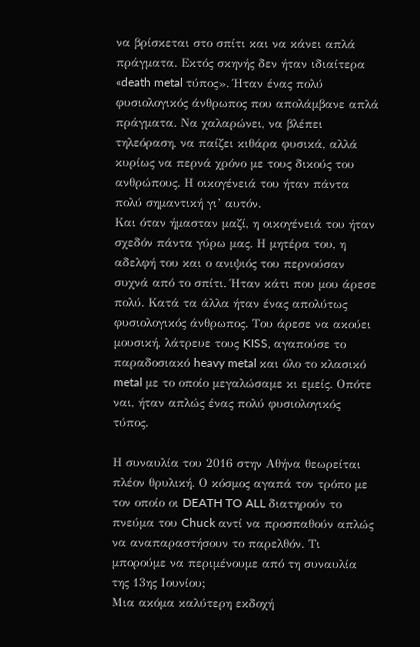να βρίσκεται στο σπίτι και να κάνει απλά πράγματα. Εκτός σκηνής δεν ήταν ιδιαίτερα «death metal τύπος». Ήταν ένας πολύ φυσιολογικός άνθρωπος που απολάμβανε απλά πράγματα. Να χαλαρώνει, να βλέπει τηλεόραση, να παίζει κιθάρα φυσικά, αλλά κυρίως να περνά χρόνο με τους δικούς του ανθρώπους. Η οικογένειά του ήταν πάντα πολύ σημαντική γι’ αυτόν.
Και όταν ήμασταν μαζί, η οικογένειά του ήταν σχεδόν πάντα γύρω μας. Η μητέρα του, η αδελφή του και ο ανιψιός του περνούσαν συχνά από το σπίτι. Ήταν κάτι που μου άρεσε πολύ. Κατά τα άλλα ήταν ένας απολύτως φυσιολογικός άνθρωπος. Του άρεσε να ακούει μουσική, λάτρευε τους KISS, αγαπούσε το παραδοσιακό heavy metal και όλο το κλασικό metal με το οποίο μεγαλώσαμε κι εμείς. Οπότε ναι, ήταν απλώς ένας πολύ φυσιολογικός τύπος.

Η συναυλία του 2016 στην Αθήνα θεωρείται πλέον θρυλική. Ο κόσμος αγαπά τον τρόπο με τον οποίο οι DEATH TO ALL διατηρούν το πνεύμα του Chuck αντί να προσπαθούν απλώς να αναπαραστήσουν το παρελθόν. Τι μπορούμε να περιμένουμε από τη συναυλία της 13ης Ιουνίου;
Μια ακόμα καλύτερη εκδοχή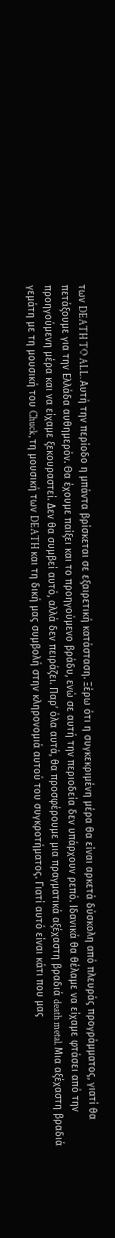των DEATH TO ALL. Αυτή την περίοδο η μπάντα βρίσκεται σε εξαιρετική κατάσταση. Ξέρω ότι η συγκεκριμένη μέρα θα είναι αρκετά δύσκολη από πλευράς προγράμματος, γιατί θα πετάξουμε για την Ελλάδα αυθημερόν. Θα έχουμε παίξει και το προηγούμενο βράδυ, ενώ σε αυτή την περιοδεία δεν υπάρχουν ρεπό. Ιδανικά θα θέλαμε να είχαμε φτάσει από την προηγούμενη μέρα και να είχαμε ξεκουραστεί. Δεν θα συμβεί αυτό, αλλά δεν πειράζει. Παρ’ όλα αυτά, θα προσφέρουμε μια πραγματικά αξέχαστη βραδιά death metal. Μια αξέχαστη βραδιά γεμάτη με τη μουσική του Chuck, τη μουσική των DEATH και τη δική μας συμβολή στην κληρονομιά αυτού του συγκροτήματος. Γιατί αυτό είναι κάτι που μας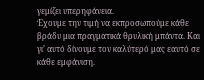γεμίζει υπερηφάνεια.
Έχουμε την τιμή να εκπροσωπούμε κάθε βράδυ μια πραγματικά θρυλική μπάντα. Και γι’ αυτό δίνουμε τον καλύτερό μας εαυτό σε κάθε εμφάνιση.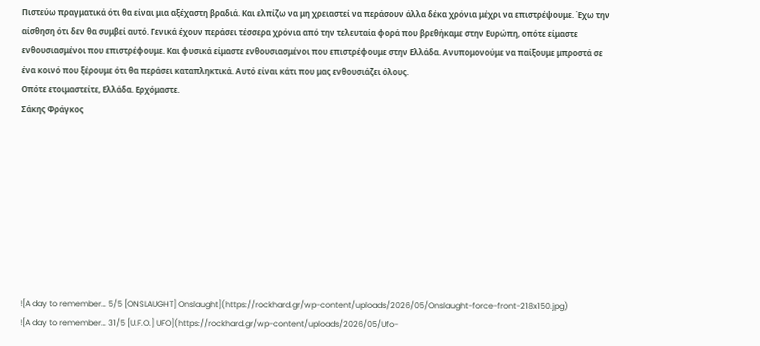Πιστεύω πραγματικά ότι θα είναι μια αξέχαστη βραδιά. Και ελπίζω να μη χρειαστεί να περάσουν άλλα δέκα χρόνια μέχρι να επιστρέψουμε. Έχω την αίσθηση ότι δεν θα συμβεί αυτό. Γενικά έχουν περάσει τέσσερα χρόνια από την τελευταία φορά που βρεθήκαμε στην Ευρώπη, οπότε είμαστε ενθουσιασμένοι που επιστρέφουμε. Και φυσικά είμαστε ενθουσιασμένοι που επιστρέφουμε στην Ελλάδα. Ανυπομονούμε να παίξουμε μπροστά σε ένα κοινό που ξέρουμε ότι θα περάσει καταπληκτικά. Αυτό είναι κάτι που μας ενθουσιάζει όλους.
Οπότε ετοιμαστείτε, Ελλάδα. Ερχόμαστε.
Σάκης Φράγκος









![A day to remember… 5/5 [ONSLAUGHT] Onslaught](https://rockhard.gr/wp-content/uploads/2026/05/Onslaught-force-front-218x150.jpg)
![A day to remember… 31/5 [U.F.O.] UFO](https://rockhard.gr/wp-content/uploads/2026/05/Ufo-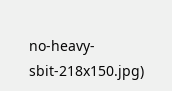no-heavy-sbit-218x150.jpg)